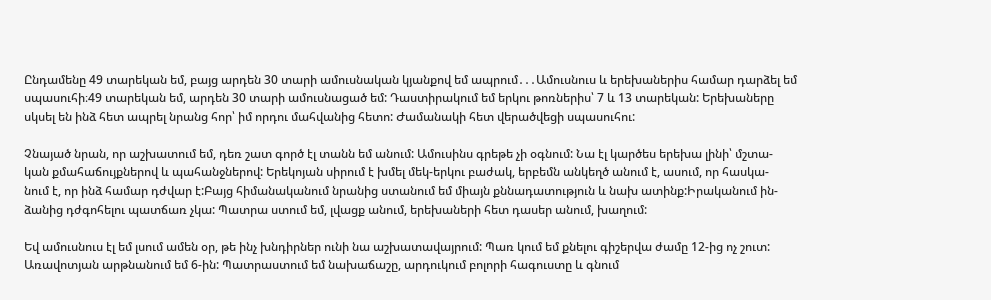Ընդամենը 49 տարեկան եմ, բայց արդեն 30 տարի ամուսնական կյանքով եմ ապրում․․․Ամուսնուս և երեխաներիս համար դարձել եմ
սպասուհի։49 տարեկան եմ, արդեն 30 տարի ամուսնացած եմ: Դաստիրակում եմ երկու թոռներիս՝ 7 և 13 տարեկան: Երեխաները
սկսել են ինձ հետ ապրել նրանց հոր՝ իմ որդու մահվանից հետո: Ժամանակի հետ վերածվեցի սպասուհու:

Չնայած նրան, որ աշխատում եմ, դեռ շատ գործ էլ տանն եմ անում: Ամուսինս գրեթե չի օգնում: Նա էլ կարծես երեխա լինի՝ մշտա-
կան քմահաճույքներով և պահանջներով: Երեկոյան սիրում է խմել մեկ-երկու բաժակ, երբեմն անկեղծ անում է, ասում, որ հասկա-
նում է, որ ինձ համար դժվար է:Բայց հիմանականում նրանից ստանում եմ միայն քննադատություն և նախ ատինք:Իրականում ին-
ձանից դժգոհելու պատճառ չկա: Պատրա ստում եմ, լվացք անում, երեխաների հետ դասեր անում, խաղում:

Եվ ամուսնուս էլ եմ լսում ամեն օր, թե ինչ խնդիրներ ունի նա աշխատավայրում: Պառ կում եմ քնելու գիշերվա ժամը 12-ից ոչ շուտ:
Առավոտյան արթնանում եմ 6-ին: Պատրաստում եմ նախաճաշը, արդուկում բոլորի հագուստը և գնում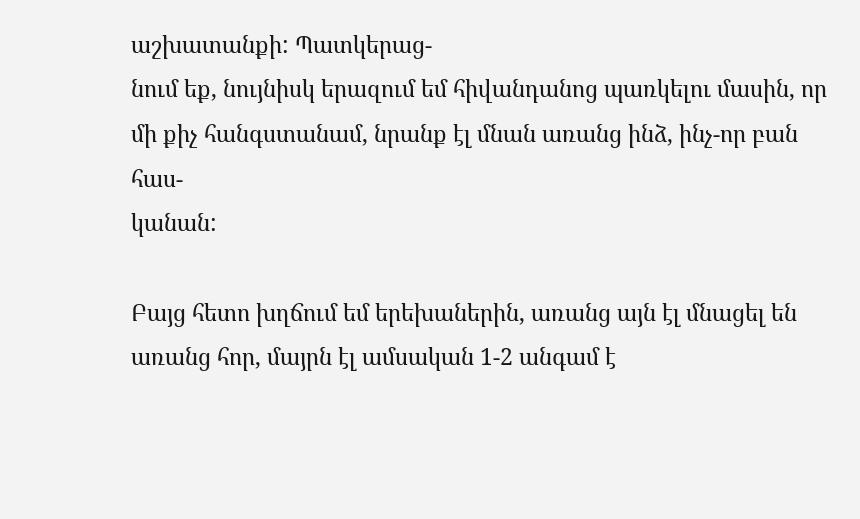աշխատանքի: Պատկերաց-
նում եք, նույնիսկ երազում եմ հիվանդանոց պառկելու մասին, որ մի քիչ հանգստանամ, նրանք էլ մնան առանց ինձ, ինչ-որ բան հաս-
կանան:

Բայց հետո խղճում եմ երեխաներին, առանց այն էլ մնացել են առանց հոր, մայրն էլ ամսական 1-2 անգամ է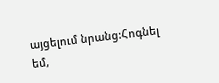այցելում նրանց:Հոգնել
եմ,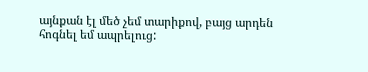այնքան էլ մեծ չեմ տարիքով, բայց արդեն հոգնել եմ ապրելուց: